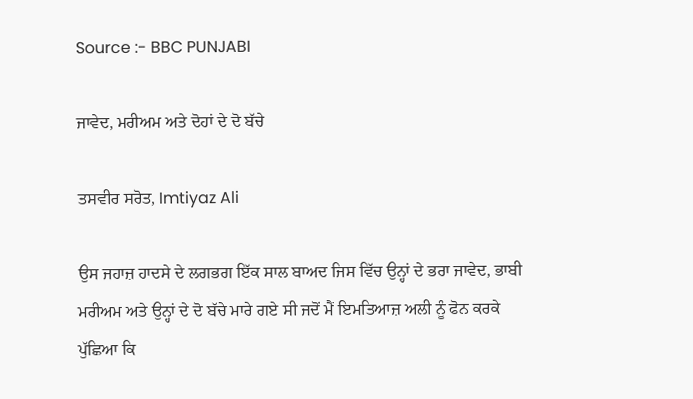Source :- BBC PUNJABI

ਜਾਵੇਦ, ਮਰੀਅਮ ਅਤੇ ਦੋਹਾਂ ਦੇ ਦੋ ਬੱਚੇ

ਤਸਵੀਰ ਸਰੋਤ, Imtiyaz Ali

ਉਸ ਜਹਾਜ਼ ਹਾਦਸੇ ਦੇ ਲਗਭਗ ਇੱਕ ਸਾਲ ਬਾਅਦ ਜਿਸ ਵਿੱਚ ਉਨ੍ਹਾਂ ਦੇ ਭਰਾ ਜਾਵੇਦ, ਭਾਬੀ ਮਰੀਅਮ ਅਤੇ ਉਨ੍ਹਾਂ ਦੇ ਦੋ ਬੱਚੇ ਮਾਰੇ ਗਏ ਸੀ ਜਦੋਂ ਮੈਂ ਇਮਤਿਆਜ਼ ਅਲੀ ਨੂੰ ਫੋਨ ਕਰਕੇ ਪੁੱਛਿਆ ਕਿ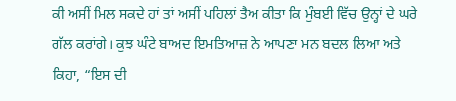ਕੀ ਅਸੀਂ ਮਿਲ ਸਕਦੇ ਹਾਂ ਤਾਂ ਅਸੀਂ ਪਹਿਲਾਂ ਤੈਅ ਕੀਤਾ ਕਿ ਮੁੰਬਈ ਵਿੱਚ ਉਨ੍ਹਾਂ ਦੇ ਘਰੇ ਗੱਲ ਕਰਾਂਗੇ। ਕੁਝ ਘੰਟੇ ਬਾਅਦ ਇਮਤਿਆਜ਼ ਨੇ ਆਪਣਾ ਮਨ ਬਦਲ ਲਿਆ ਅਤੇ ਕਿਹਾ, “ਇਸ ਦੀ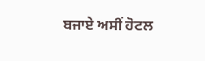ਬਜਾਏ ਅਸੀਂ ਹੋਟਲ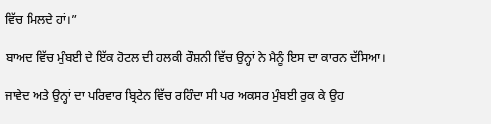ਵਿੱਚ ਮਿਲਦੇ ਹਾਂ।”

ਬਾਅਦ ਵਿੱਚ ਮੁੰਬਈ ਦੇ ਇੱਕ ਹੋਟਲ ਦੀ ਹਲਕੀ ਰੌਸ਼ਨੀ ਵਿੱਚ ਉਨ੍ਹਾਂ ਨੇ ਮੈਨੂੰ ਇਸ ਦਾ ਕਾਰਨ ਦੱਸਿਆ।

ਜਾਵੇਦ ਅਤੇ ਉਨ੍ਹਾਂ ਦਾ ਪਰਿਵਾਰ ਬ੍ਰਿਟੇਨ ਵਿੱਚ ਰਹਿੰਦਾ ਸੀ ਪਰ ਅਕਸਰ ਮੁੰਬਈ ਰੁਕ ਕੇ ਉਹ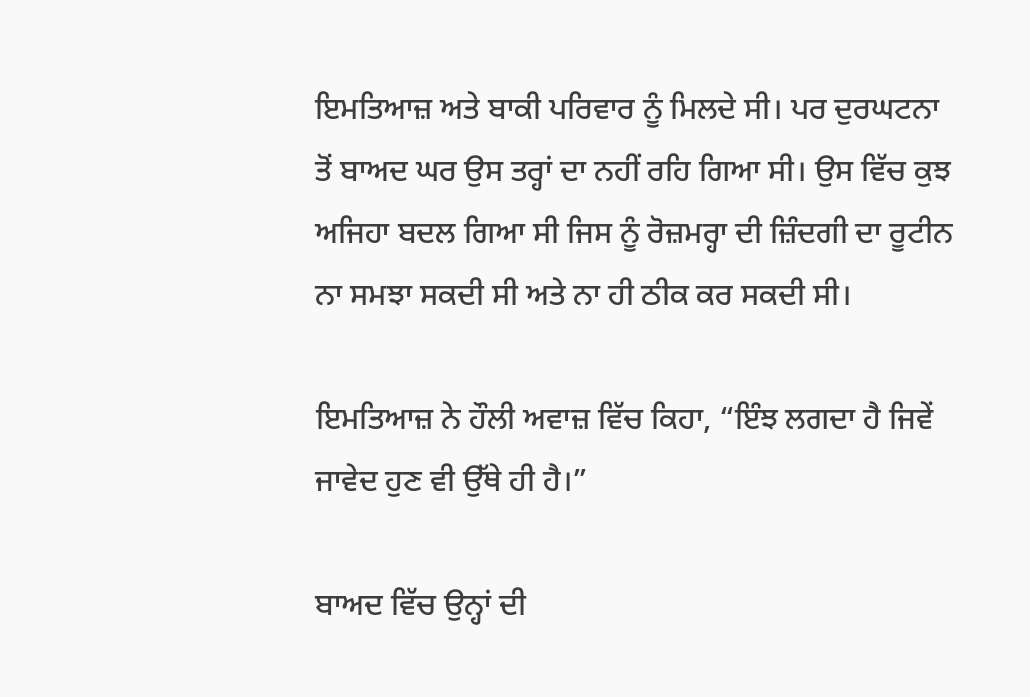ਇਮਤਿਆਜ਼ ਅਤੇ ਬਾਕੀ ਪਰਿਵਾਰ ਨੂੰ ਮਿਲਦੇ ਸੀ। ਪਰ ਦੁਰਘਟਨਾ ਤੋਂ ਬਾਅਦ ਘਰ ਉਸ ਤਰ੍ਹਾਂ ਦਾ ਨਹੀਂ ਰਹਿ ਗਿਆ ਸੀ। ਉਸ ਵਿੱਚ ਕੁਝ ਅਜਿਹਾ ਬਦਲ ਗਿਆ ਸੀ ਜਿਸ ਨੂੰ ਰੋਜ਼ਮਰ੍ਹਾ ਦੀ ਜ਼ਿੰਦਗੀ ਦਾ ਰੂਟੀਨ ਨਾ ਸਮਝਾ ਸਕਦੀ ਸੀ ਅਤੇ ਨਾ ਹੀ ਠੀਕ ਕਰ ਸਕਦੀ ਸੀ।

ਇਮਤਿਆਜ਼ ਨੇ ਹੌਲੀ ਅਵਾਜ਼ ਵਿੱਚ ਕਿਹਾ, “ਇੰਝ ਲਗਦਾ ਹੈ ਜਿਵੇਂ ਜਾਵੇਦ ਹੁਣ ਵੀ ਉੱਥੇ ਹੀ ਹੈ।”

ਬਾਅਦ ਵਿੱਚ ਉਨ੍ਹਾਂ ਦੀ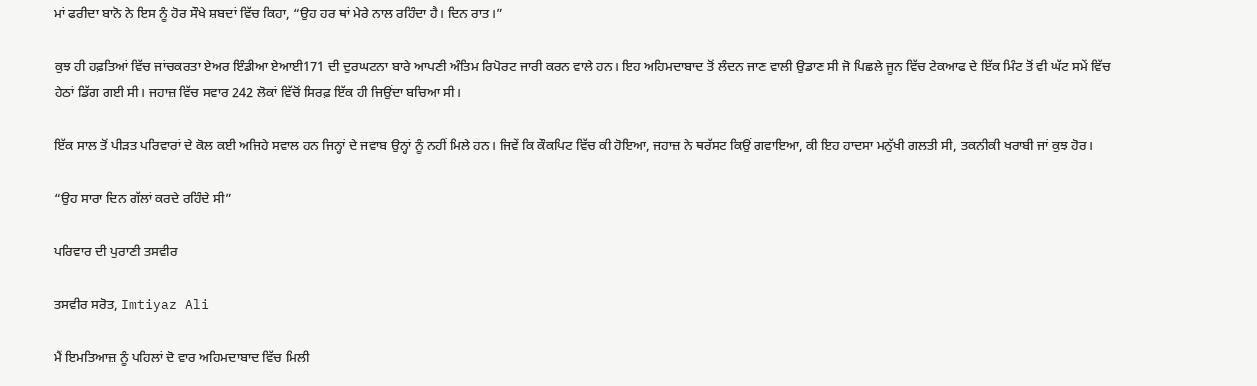ਮਾਂ ਫਰੀਦਾ ਬਾਨੋ ਨੇ ਇਸ ਨੂੰ ਹੋਰ ਸੌਖੇ ਸ਼ਬਦਾਂ ਵਿੱਚ ਕਿਹਾ, “ਉਹ ਹਰ ਥਾਂ ਮੇਰੇ ਨਾਲ ਰਹਿੰਦਾ ਹੈ। ਦਿਨ ਰਾਤ।”

ਕੁਝ ਹੀ ਹਫ਼ਤਿਆਂ ਵਿੱਚ ਜਾਂਚਕਰਤਾ ਏਅਰ ਇੰਡੀਆ ਏਆਈ171 ਦੀ ਦੁਰਘਟਨਾ ਬਾਰੇ ਆਪਣੀ ਅੰਤਿਮ ਰਿਪੋਰਟ ਜਾਰੀ ਕਰਨ ਵਾਲੇ ਹਨ। ਇਹ ਅਹਿਮਦਾਬਾਦ ਤੋਂ ਲੰਦਨ ਜਾਣ ਵਾਲੀ ਉਡਾਣ ਸੀ ਜੋ ਪਿਛਲੇ ਜੂਨ ਵਿੱਚ ਟੇਕਆਫ ਦੇ ਇੱਕ ਮਿੰਟ ਤੋਂ ਵੀ ਘੱਟ ਸਮੇਂ ਵਿੱਚ ਹੇਠਾਂ ਡਿੱਗ ਗਈ ਸੀ। ਜਹਾਜ਼ ਵਿੱਚ ਸਵਾਰ 242 ਲੋਕਾਂ ਵਿੱਚੋਂ ਸਿਰਫ਼ ਇੱਕ ਹੀ ਜਿਉਂਦਾ ਬਚਿਆ ਸੀ।

ਇੱਕ ਸਾਲ ਤੋਂ ਪੀੜਤ ਪਰਿਵਾਰਾਂ ਦੇ ਕੋਲ ਕਈ ਅਜਿਹੇ ਸਵਾਲ ਹਨ ਜਿਨ੍ਹਾਂ ਦੇ ਜਵਾਬ ਉਨ੍ਹਾਂ ਨੂੰ ਨਹੀਂ ਮਿਲੇ ਹਨ। ਜਿਵੇਂ ਕਿ ਕੌਕਪਿਟ ਵਿੱਚ ਕੀ ਹੋਇਆ, ਜਹਾਜ਼ ਨੇ ਥਰੱਸਟ ਕਿਉਂ ਗਵਾਇਆ, ਕੀ ਇਹ ਹਾਦਸਾ ਮਨੁੱਖੀ ਗਲਤੀ ਸੀ, ਤਕਨੀਕੀ ਖਰਾਬੀ ਜਾਂ ਕੁਝ ਹੋਰ।

“ਉਹ ਸਾਰਾ ਦਿਨ ਗੱਲਾਂ ਕਰਦੇ ਰਹਿੰਦੇ ਸੀ”

ਪਰਿਵਾਰ ਦੀ ਪੁਰਾਣੀ ਤਸਵੀਰ

ਤਸਵੀਰ ਸਰੋਤ, Imtiyaz Ali

ਮੈਂ ਇਮਤਿਆਜ਼ ਨੂੰ ਪਹਿਲਾਂ ਦੋ ਵਾਰ ਅਹਿਮਦਾਬਾਦ ਵਿੱਚ ਮਿਲੀ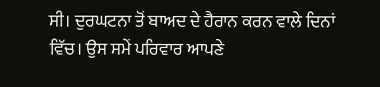ਸੀ। ਦੁਰਘਟਨਾ ਤੋਂ ਬਾਅਦ ਦੇ ਹੈਰਾਨ ਕਰਨ ਵਾਲੇ ਦਿਨਾਂ ਵਿੱਚ। ਉਸ ਸਮੇਂ ਪਰਿਵਾਰ ਆਪਣੇ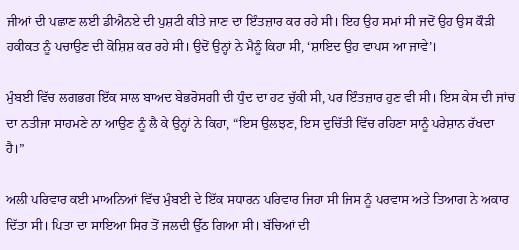ਜੀਆਂ ਦੀ ਪਛਾਣ ਲਈ ਡੀਐਨਏ ਦੀ ਪੁਸ਼ਟੀ ਕੀਤੇ ਜਾਣ ਦਾ ਇੰਤਜ਼ਾਰ ਕਰ ਰਹੇ ਸੀ। ਇਹ ਉਹ ਸਮਾਂ ਸੀ ਜਦੋਂ ਉਹ ਉਸ ਕੌੜੀ ਹਕੀਕਤ ਨੂੰ ਪਚਾਉਣ ਦੀ ਕੋਸ਼ਿਸ਼ ਕਰ ਰਹੇ ਸੀ। ਉਦੋਂ ਉਨ੍ਹਾਂ ਨੇ ਮੈਨੂੰ ਕਿਹਾ ਸੀ, ‘ਸ਼ਾਇਦ ਉਹ ਵਾਪਸ ਆ ਜਾਵੇ’।

ਮੁੰਬਈ ਵਿੱਚ ਲਗਭਗ ਇੱਕ ਸਾਲ ਬਾਅਦ ਬੇਭਰੋਸਗੀ ਦੀ ਧੁੰਦ ਦਾ ਹਟ ਚੁੱਕੀ ਸੀ, ਪਰ ਇੰਤਜ਼ਾਰ ਹੁਣ ਵੀ ਸੀ। ਇਸ ਕੇਸ ਦੀ ਜਾਂਚ ਦਾ ਨਤੀਜਾ ਸਾਹਮਣੇ ਨਾ ਆਉਣ ਨੂੰ ਲੈ ਕੇ ਉਨ੍ਹਾਂ ਨੇ ਕਿਹਾ, “ਇਸ ਉਲਝਣ, ਇਸ ਦੁਚਿੱਤੀ ਵਿੱਚ ਰਹਿਣਾ ਸਾਨੂੰ ਪਰੇਸ਼ਾਨ ਰੱਖਦਾ ਹੈ।”

ਅਲੀ ਪਰਿਵਾਰ ਕਈ ਮਾਅਨਿਆਂ ਵਿੱਚ ਮੁੰਬਈ ਦੇ ਇੱਕ ਸਧਾਰਨ ਪਰਿਵਾਰ ਜਿਹਾ ਸੀ ਜਿਸ ਨੂੰ ਪਰਵਾਸ ਅਤੇ ਤਿਆਗ ਨੇ ਅਕਾਰ ਦਿੱਤਾ ਸੀ। ਪਿਤਾ ਦਾ ਸਾਇਆ ਸਿਰ ਤੋਂ ਜਲਦੀ ਉੱਠ ਗਿਆ ਸੀ। ਬੱਚਿਆਂ ਦੀ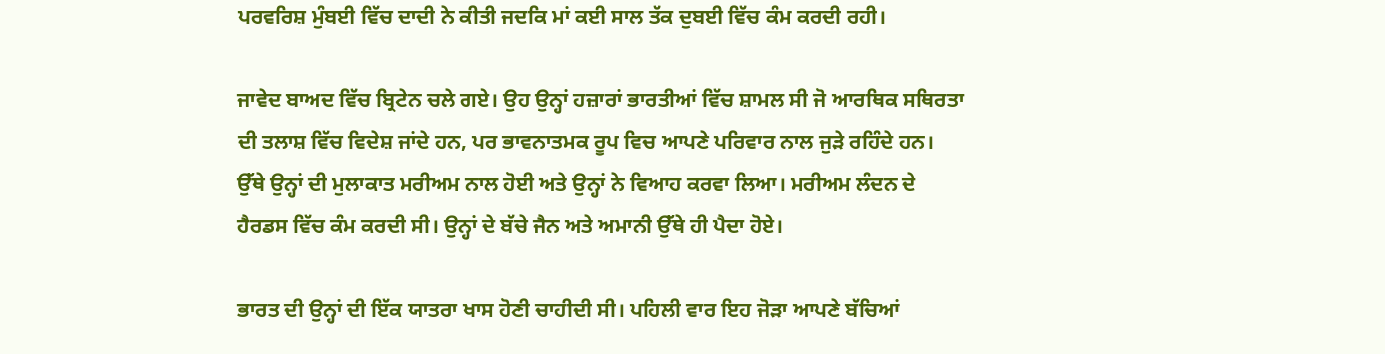ਪਰਵਰਿਸ਼ ਮੁੰਬਈ ਵਿੱਚ ਦਾਦੀ ਨੇ ਕੀਤੀ ਜਦਕਿ ਮਾਂ ਕਈ ਸਾਲ ਤੱਕ ਦੁਬਈ ਵਿੱਚ ਕੰਮ ਕਰਦੀ ਰਹੀ।

ਜਾਵੇਦ ਬਾਅਦ ਵਿੱਚ ਬ੍ਰਿਟੇਨ ਚਲੇ ਗਏ। ਉਹ ਉਨ੍ਹਾਂ ਹਜ਼ਾਰਾਂ ਭਾਰਤੀਆਂ ਵਿੱਚ ਸ਼ਾਮਲ ਸੀ ਜੋ ਆਰਥਿਕ ਸਥਿਰਤਾ ਦੀ ਤਲਾਸ਼ ਵਿੱਚ ਵਿਦੇਸ਼ ਜਾਂਦੇ ਹਨ, ਪਰ ਭਾਵਨਾਤਮਕ ਰੂਪ ਵਿਚ ਆਪਣੇ ਪਰਿਵਾਰ ਨਾਲ ਜੁੜੇ ਰਹਿੰਦੇ ਹਨ। ਉੱਥੇ ਉਨ੍ਹਾਂ ਦੀ ਮੁਲਾਕਾਤ ਮਰੀਅਮ ਨਾਲ ਹੋਈ ਅਤੇ ਉਨ੍ਹਾਂ ਨੇ ਵਿਆਹ ਕਰਵਾ ਲਿਆ। ਮਰੀਅਮ ਲੰਦਨ ਦੇ ਹੈਰਡਸ ਵਿੱਚ ਕੰਮ ਕਰਦੀ ਸੀ। ਉਨ੍ਹਾਂ ਦੇ ਬੱਚੇ ਜੈਨ ਅਤੇ ਅਮਾਨੀ ਉੱਥੇ ਹੀ ਪੈਦਾ ਹੋਏ।

ਭਾਰਤ ਦੀ ਉਨ੍ਹਾਂ ਦੀ ਇੱਕ ਯਾਤਰਾ ਖਾਸ ਹੋਣੀ ਚਾਹੀਦੀ ਸੀ। ਪਹਿਲੀ ਵਾਰ ਇਹ ਜੋੜਾ ਆਪਣੇ ਬੱਚਿਆਂ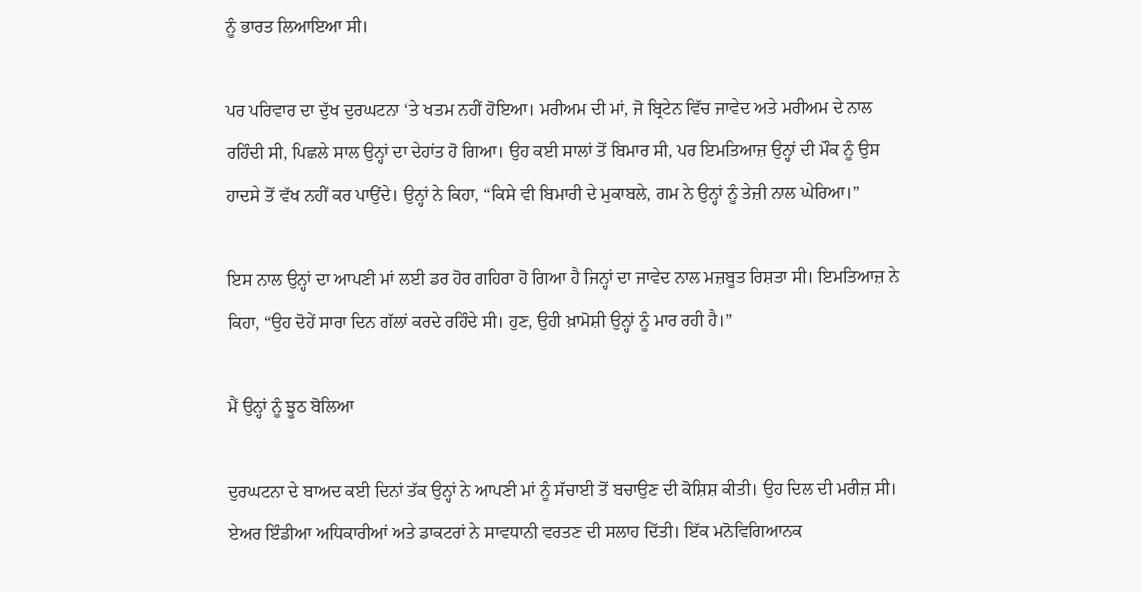ਨੂੰ ਭਾਰਤ ਲਿਆਇਆ ਸੀ।

ਪਰ ਪਰਿਵਾਰ ਦਾ ਦੁੱਖ ਦੁਰਘਟਨਾ ‘ਤੇ ਖਤਮ ਨਹੀਂ ਹੋਇਆ। ਮਰੀਅਮ ਦੀ ਮਾਂ, ਜੋ ਬ੍ਰਿਟੇਨ ਵਿੱਚ ਜਾਵੇਦ ਅਤੇ ਮਰੀਅਮ ਦੇ ਨਾਲ ਰਹਿੰਦੀ ਸੀ, ਪਿਛਲੇ ਸਾਲ ਉਨ੍ਹਾਂ ਦਾ ਦੇਹਾਂਤ ਹੋ ਗਿਆ। ਉਹ ਕਈ ਸਾਲਾਂ ਤੋਂ ਬਿਮਾਰ ਸੀ, ਪਰ ਇਮਤਿਆਜ਼ ਉਨ੍ਹਾਂ ਦੀ ਮੌਕ ਨੂੰ ਉਸ ਹਾਦਸੇ ਤੋਂ ਵੱਖ ਨਹੀਂ ਕਰ ਪਾਉਂਦੇ। ਉਨ੍ਹਾਂ ਨੇ ਕਿਹਾ, “ਕਿਸੇ ਵੀ ਬਿਮਾਰੀ ਦੇ ਮੁਕਾਬਲੇ, ਗਮ ਨੇ ਉਨ੍ਹਾਂ ਨੂੰ ਤੇਜ਼ੀ ਨਾਲ ਘੇਰਿਆ।”

ਇਸ ਨਾਲ ਉਨ੍ਹਾਂ ਦਾ ਆਪਣੀ ਮਾਂ ਲਈ ਡਰ ਹੋਰ ਗਹਿਰਾ ਹੋ ਗਿਆ ਹੈ ਜਿਨ੍ਹਾਂ ਦਾ ਜਾਵੇਦ ਨਾਲ ਮਜ਼ਬੂਤ ਰਿਸ਼ਤਾ ਸੀ। ਇਮਤਿਆਜ਼ ਨੇ ਕਿਹਾ, “ਉਹ ਦੋਹੇਂ ਸਾਰਾ ਦਿਨ ਗੱਲਾਂ ਕਰਦੇ ਰਹਿੰਦੇ ਸੀ। ਹੁਣ, ਉਹੀ ਖ਼ਾਮੋਸ਼ੀ ਉਨ੍ਹਾਂ ਨੂੰ ਮਾਰ ਰਹੀ ਹੈ।”

ਮੈਂ ਉਨ੍ਹਾਂ ਨੂੰ ਝੂਠ ਬੋਲਿਆ

ਦੁਰਘਟਨਾ ਦੇ ਬਾਅਦ ਕਈ ਦਿਨਾਂ ਤੱਕ ਉਨ੍ਹਾਂ ਨੇ ਆਪਣੀ ਮਾਂ ਨੂੰ ਸੱਚਾਈ ਤੋਂ ਬਚਾਉਣ ਦੀ ਕੋਸ਼ਿਸ਼ ਕੀਤੀ। ਉਹ ਦਿਲ ਦੀ ਮਰੀਜ਼ ਸੀ। ਏਅਰ ਇੰਡੀਆ ਅਧਿਕਾਰੀਆਂ ਅਤੇ ਡਾਕਟਰਾਂ ਨੇ ਸਾਵਧਾਨੀ ਵਰਤਣ ਦੀ ਸਲਾਹ ਦਿੱਤੀ। ਇੱਕ ਮਨੋਵਿਗਿਆਨਕ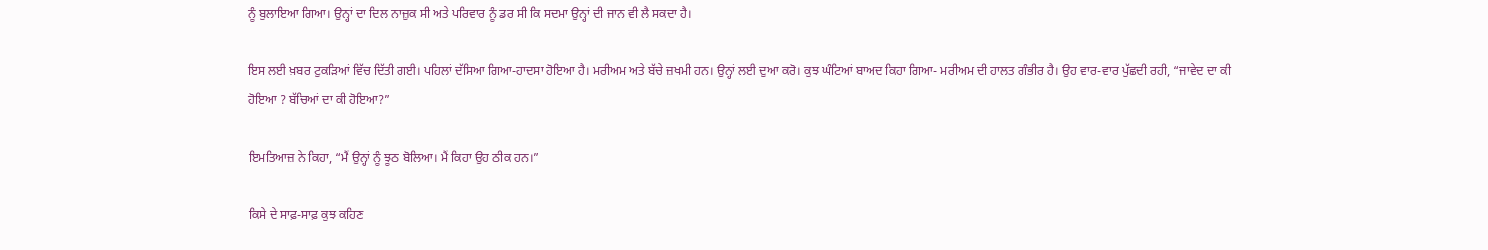ਨੂੰ ਬੁਲਾਇਆ ਗਿਆ। ਉਨ੍ਹਾਂ ਦਾ ਦਿਲ ਨਾਜ਼ੁਕ ਸੀ ਅਤੇ ਪਰਿਵਾਰ ਨੂੰ ਡਰ ਸੀ ਕਿ ਸਦਮਾ ਉਨ੍ਹਾਂ ਦੀ ਜਾਨ ਵੀ ਲੈ ਸਕਦਾ ਹੈ।

ਇਸ ਲਈ ਖ਼ਬਰ ਟੁਕੜਿਆਂ ਵਿੱਚ ਦਿੱਤੀ ਗਈ। ਪਹਿਲਾਂ ਦੱਸਿਆ ਗਿਆ-ਹਾਦਸਾ ਹੋਇਆ ਹੈ। ਮਰੀਅਮ ਅਤੇ ਬੱਚੇ ਜ਼ਖਮੀ ਹਨ। ਉਨ੍ਹਾਂ ਲਈ ਦੁਆ ਕਰੋ। ਕੁਝ ਘੰਟਿਆਂ ਬਾਅਦ ਕਿਹਾ ਗਿਆ- ਮਰੀਅਮ ਦੀ ਹਾਲਤ ਗੰਭੀਰ ਹੈ। ਉਹ ਵਾਰ-ਵਾਰ ਪੁੱਛਦੀ ਰਹੀ, “ਜਾਵੇਦ ਦਾ ਕੀ ਹੋਇਆ ? ਬੱਚਿਆਂ ਦਾ ਕੀ ਹੋਇਆ?”

ਇਮਤਿਆਜ਼ ਨੇ ਕਿਹਾ, “ਮੈਂ ਉਨ੍ਹਾਂ ਨੂੰ ਝੂਠ ਬੋਲਿਆ। ਮੈਂ ਕਿਹਾ ਉਹ ਠੀਕ ਹਨ।”

ਕਿਸੇ ਦੇ ਸਾਫ਼-ਸਾਫ਼ ਕੁਝ ਕਹਿਣ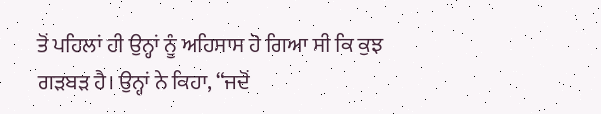ਤੋਂ ਪਹਿਲਾਂ ਹੀ ਉਨ੍ਹਾਂ ਨੂੰ ਅਹਿਸਾਸ ਹੋ ਗਿਆ ਸੀ ਕਿ ਕੁਝ ਗੜਬੜ ਹੈ। ਉਨ੍ਹਾਂ ਨੇ ਕਿਹਾ, “ਜਦੋਂ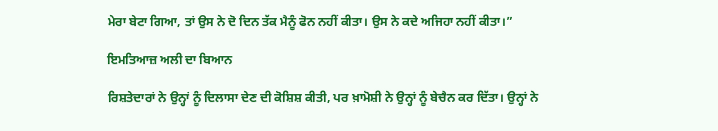ਮੇਰਾ ਬੇਟਾ ਗਿਆ, ਤਾਂ ਉਸ ਨੇ ਦੋ ਦਿਨ ਤੱਕ ਮੈਨੂੰ ਫੋਨ ਨਹੀਂ ਕੀਤਾ। ਉਸ ਨੇ ਕਦੇ ਅਜਿਹਾ ਨਹੀਂ ਕੀਤਾ।”

ਇਮਤਿਆਜ਼ ਅਲੀ ਦਾ ਬਿਆਨ

ਰਿਸ਼ਤੇਦਾਰਾਂ ਨੇ ਉਨ੍ਹਾਂ ਨੂੰ ਦਿਲਾਸਾ ਦੇਣ ਦੀ ਕੋਸ਼ਿਸ਼ ਕੀਤੀ, ਪਰ ਖ਼ਾਮੋਸ਼ੀ ਨੇ ਉਨ੍ਹਾਂ ਨੂੰ ਬੇਚੈਨ ਕਰ ਦਿੱਤਾ। ਉਨ੍ਹਾਂ ਨੇ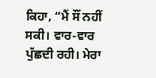ਕਿਹਾ, “ਮੈਂ ਸੌਂ ਨਹੀਂ ਸਕੀ। ਵਾਰ-ਵਾਰ ਪੁੱਛਦੀ ਰਹੀ। ਮੇਰਾ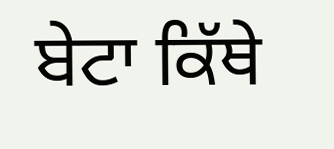ਬੇਟਾ ਕਿੱਥੇ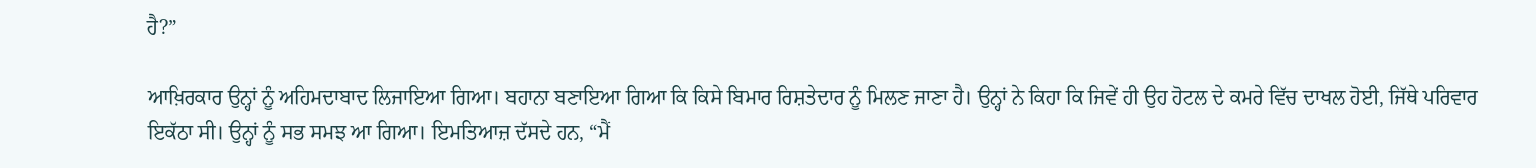ਹੈ?”

ਆਖ਼ਿਰਕਾਰ ਉਨ੍ਹਾਂ ਨੂੰ ਅਹਿਮਦਾਬਾਦ ਲਿਜਾਇਆ ਗਿਆ। ਬਹਾਨਾ ਬਣਾਇਆ ਗਿਆ ਕਿ ਕਿਸੇ ਬਿਮਾਰ ਰਿਸ਼ਤੇਦਾਰ ਨੂੰ ਮਿਲਣ ਜਾਣਾ ਹੈ। ਉਨ੍ਹਾਂ ਨੇ ਕਿਹਾ ਕਿ ਜਿਵੇਂ ਹੀ ਉਹ ਹੋਟਲ ਦੇ ਕਮਰੇ ਵਿੱਚ ਦਾਖਲ ਹੋਈ, ਜਿੱਥੇ ਪਰਿਵਾਰ ਇਕੱਠਾ ਸੀ। ਉਨ੍ਹਾਂ ਨੂੰ ਸਭ ਸਮਝ ਆ ਗਿਆ। ਇਮਤਿਆਜ਼ ਦੱਸਦੇ ਹਨ, “ਮੈਂ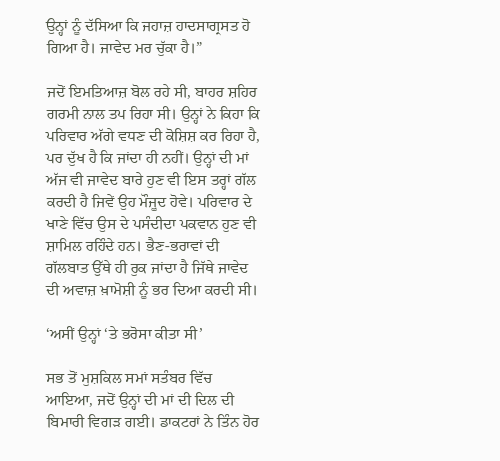ਉਨ੍ਹਾਂ ਨੂੰ ਦੱਸਿਆ ਕਿ ਜਹਾਜ਼ ਹਾਦਸਾਗ੍ਰਸਤ ਹੋ ਗਿਆ ਹੈ। ਜਾਵੇਦ ਮਰ ਚੁੱਕਾ ਹੈ।”

ਜਦੋਂ ਇਮਤਿਆਜ਼ ਬੋਲ ਰਹੇ ਸੀ, ਬਾਹਰ ਸ਼ਹਿਰ ਗਰਮੀ ਨਾਲ ਤਪ ਰਿਹਾ ਸੀ। ਉਨ੍ਹਾਂ ਨੇ ਕਿਹਾ ਕਿ ਪਰਿਵਾਰ ਅੱਗੇ ਵਧਣ ਦੀ ਕੋਸ਼ਿਸ਼ ਕਰ ਰਿਹਾ ਹੈ, ਪਰ ਦੁੱਖ ਹੈ ਕਿ ਜਾਂਦਾ ਹੀ ਨਹੀਂ। ਉਨ੍ਹਾਂ ਦੀ ਮਾਂ ਅੱਜ ਵੀ ਜਾਵੇਦ ਬਾਰੇ ਹੁਣ ਵੀ ਇਸ ਤਰ੍ਹਾਂ ਗੱਲ ਕਰਦੀ ਹੈ ਜਿਵੇਂ ਉਹ ਮੌਜੂਦ ਹੋਵੇ। ਪਰਿਵਾਰ ਦੇ ਖਾਣੇ ਵਿੱਚ ਉਸ ਦੇ ਪਸੰਦੀਦਾ ਪਕਵਾਨ ਹੁਣ ਵੀ ਸ਼ਾਮਿਲ ਰਹਿੰਦੇ ਹਨ। ਭੈਣ-ਭਰਾਵਾਂ ਦੀ ਗੱਲਬਾਤ ਉੱਥੇ ਹੀ ਰੁਕ ਜਾਂਦਾ ਹੈ ਜਿੱਥੇ ਜਾਵੇਦ ਦੀ ਅਵਾਜ਼ ਖ਼ਾਮੋਸ਼ੀ ਨੂੰ ਭਰ ਦਿਆ ਕਰਦੀ ਸੀ।

‘ਅਸੀਂ ਉਨ੍ਹਾਂ ‘ਤੇ ਭਰੋਸਾ ਕੀਤਾ ਸੀ’

ਸਭ ਤੋਂ ਮੁਸ਼ਕਿਲ ਸਮਾਂ ਸਤੰਬਰ ਵਿੱਚ ਆਇਆ, ਜਦੋਂ ਉਨ੍ਹਾਂ ਦੀ ਮਾਂ ਦੀ ਦਿਲ ਦੀ ਬਿਮਾਰੀ ਵਿਗੜ ਗਈ। ਡਾਕਟਰਾਂ ਨੇ ਤਿੰਨ ਹੋਰ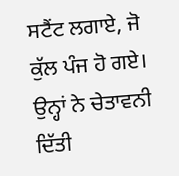ਸਟੈਂਟ ਲਗਾਏ, ਜੋ ਕੁੱਲ ਪੰਜ ਹੋ ਗਏ। ਉਨ੍ਹਾਂ ਨੇ ਚੇਤਾਵਨੀ ਦਿੱਤੀ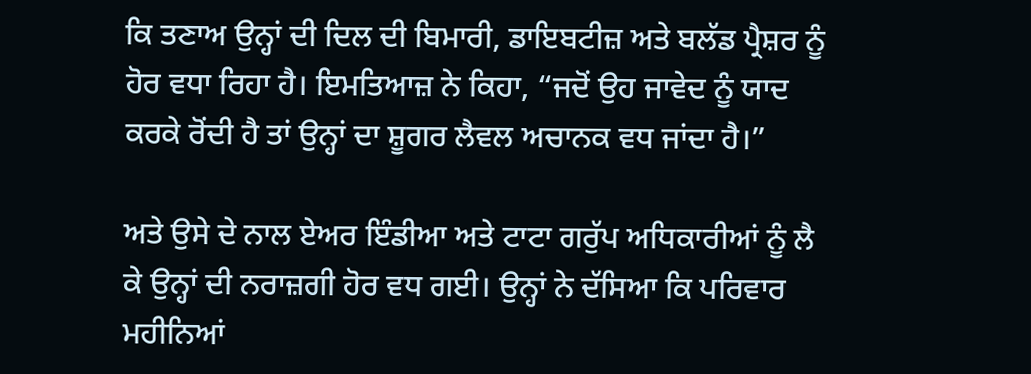ਕਿ ਤਣਾਅ ਉਨ੍ਹਾਂ ਦੀ ਦਿਲ ਦੀ ਬਿਮਾਰੀ, ਡਾਇਬਟੀਜ਼ ਅਤੇ ਬਲੱਡ ਪ੍ਰੈਸ਼ਰ ਨੂੰ ਹੋਰ ਵਧਾ ਰਿਹਾ ਹੈ। ਇਮਤਿਆਜ਼ ਨੇ ਕਿਹਾ, “ਜਦੋਂ ਉਹ ਜਾਵੇਦ ਨੂੰ ਯਾਦ ਕਰਕੇ ਰੋਂਦੀ ਹੈ ਤਾਂ ਉਨ੍ਹਾਂ ਦਾ ਸ਼ੂਗਰ ਲੈਵਲ ਅਚਾਨਕ ਵਧ ਜਾਂਦਾ ਹੈ।”

ਅਤੇ ਉਸੇ ਦੇ ਨਾਲ ਏਅਰ ਇੰਡੀਆ ਅਤੇ ਟਾਟਾ ਗਰੁੱਪ ਅਧਿਕਾਰੀਆਂ ਨੂੰ ਲੈ ਕੇ ਉਨ੍ਹਾਂ ਦੀ ਨਰਾਜ਼ਗੀ ਹੋਰ ਵਧ ਗਈ। ਉਨ੍ਹਾਂ ਨੇ ਦੱਸਿਆ ਕਿ ਪਰਿਵਾਰ ਮਹੀਨਿਆਂ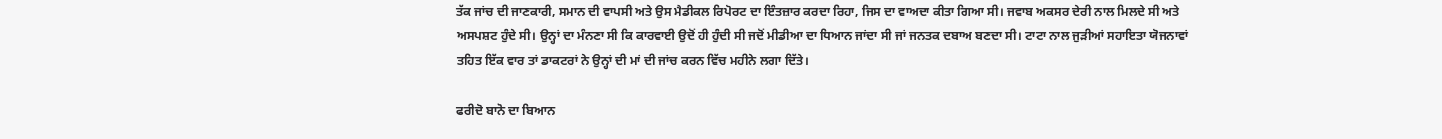ਤੱਕ ਜਾਂਚ ਦੀ ਜਾਣਕਾਰੀ, ਸਮਾਨ ਦੀ ਵਾਪਸੀ ਅਤੇ ਉਸ ਮੈਡੀਕਲ ਰਿਪੋਰਟ ਦਾ ਇੰਤਜ਼ਾਰ ਕਰਦਾ ਰਿਹਾ, ਜਿਸ ਦਾ ਵਾਅਦਾ ਕੀਤਾ ਗਿਆ ਸੀ। ਜਵਾਬ ਅਕਸਰ ਦੇਰੀ ਨਾਲ ਮਿਲਦੇ ਸੀ ਅਤੇ ਅਸਪਸ਼ਟ ਹੁੰਦੇ ਸੀ। ਉਨ੍ਹਾਂ ਦਾ ਮੰਨਣਾ ਸੀ ਕਿ ਕਾਰਵਾਈ ਉਦੋਂ ਹੀ ਹੁੰਦੀ ਸੀ ਜਦੋਂ ਮੀਡੀਆ ਦਾ ਧਿਆਨ ਜਾਂਦਾ ਸੀ ਜਾਂ ਜਨਤਕ ਦਬਾਅ ਬਣਦਾ ਸੀ। ਟਾਟਾ ਨਾਲ ਜੁੜੀਆਂ ਸਹਾਇਤਾ ਯੋਜਨਾਵਾਂ ਤਹਿਤ ਇੱਕ ਵਾਰ ਤਾਂ ਡਾਕਟਰਾਂ ਨੇ ਉਨ੍ਹਾਂ ਦੀ ਮਾਂ ਦੀ ਜਾਂਚ ਕਰਨ ਵਿੱਚ ਮਹੀਨੇ ਲਗਾ ਦਿੱਤੇ।

ਫਰੀਦੋ ਬਾਨੋ ਦਾ ਬਿਆਨ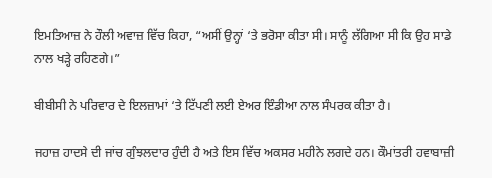ਇਮਤਿਆਜ਼ ਨੇ ਹੌਲੀ ਅਵਾਜ਼ ਵਿੱਚ ਕਿਹਾ, “ਅਸੀਂ ਉਨ੍ਹਾਂ ‘ਤੇ ਭਰੋਸਾ ਕੀਤਾ ਸੀ। ਸਾਨੂੰ ਲੱਗਿਆ ਸੀ ਕਿ ਉਹ ਸਾਡੇ ਨਾਲ ਖੜ੍ਹੇ ਰਹਿਣਗੇ।”

ਬੀਬੀਸੀ ਨੇ ਪਰਿਵਾਰ ਦੇ ਇਲਜ਼ਾਮਾਂ ‘ਤੇ ਟਿੱਪਣੀ ਲਈ ਏਅਰ ਇੰਡੀਆ ਨਾਲ ਸੰਪਰਕ ਕੀਤਾ ਹੈ।

ਜਹਾਜ਼ ਹਾਦਸੇ ਦੀ ਜਾਂਚ ਗੁੰਝਲਦਾਰ ਹੁੰਦੀ ਹੈ ਅਤੇ ਇਸ ਵਿੱਚ ਅਕਸਰ ਮਹੀਨੇ ਲਗਦੇ ਹਨ। ਕੌਮਾਂਤਰੀ ਹਵਾਬਾਜ਼ੀ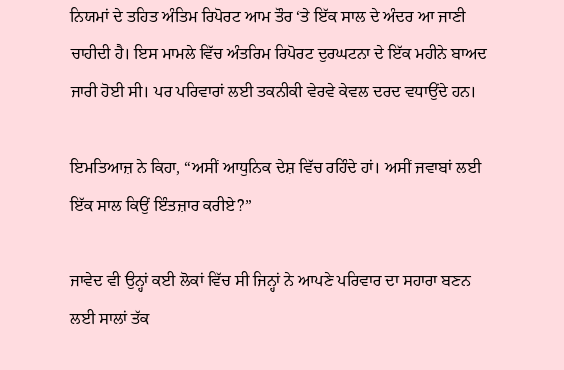ਨਿਯਮਾਂ ਦੇ ਤਹਿਤ ਅੰਤਿਮ ਰਿਪੋਰਟ ਆਮ ਤੌਰ ‘ਤੇ ਇੱਕ ਸਾਲ ਦੇ ਅੰਦਰ ਆ ਜਾਣੀ ਚਾਹੀਦੀ ਹੈ। ਇਸ ਮਾਮਲੇ ਵਿੱਚ ਅੰਤਰਿਮ ਰਿਪੋਰਟ ਦੁਰਘਟਨਾ ਦੇ ਇੱਕ ਮਹੀਨੇ ਬਾਅਦ ਜਾਰੀ ਹੋਈ ਸੀ। ਪਰ ਪਰਿਵਾਰਾਂ ਲਈ ਤਕਨੀਕੀ ਵੇਰਵੇ ਕੇਵਲ ਦਰਦ ਵਧਾਉਂਦੇ ਹਨ।

ਇਮਤਿਆਜ਼ ਨੇ ਕਿਹਾ, “ਅਸੀਂ ਆਧੁਨਿਕ ਦੇਸ਼ ਵਿੱਚ ਰਹਿੰਦੇ ਹਾਂ। ਅਸੀਂ ਜਵਾਬਾਂ ਲਈ ਇੱਕ ਸਾਲ ਕਿਉਂ ਇੰਤਜ਼ਾਰ ਕਰੀਏ?”

ਜਾਵੇਦ ਵੀ ਉਨ੍ਹਾਂ ਕਈ ਲੋਕਾਂ ਵਿੱਚ ਸੀ ਜਿਨ੍ਹਾਂ ਨੇ ਆਪਣੇ ਪਰਿਵਾਰ ਦਾ ਸਹਾਰਾ ਬਣਨ ਲਈ ਸਾਲਾਂ ਤੱਕ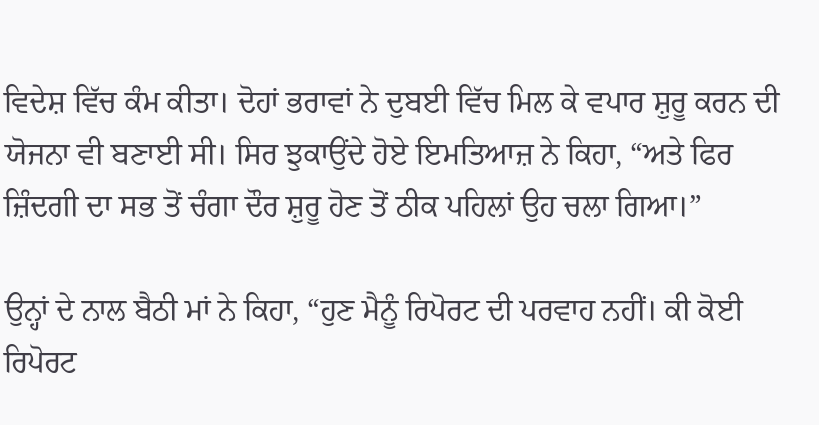ਵਿਦੇਸ਼ ਵਿੱਚ ਕੰਮ ਕੀਤਾ। ਦੋਹਾਂ ਭਰਾਵਾਂ ਨੇ ਦੁਬਈ ਵਿੱਚ ਮਿਲ ਕੇ ਵਪਾਰ ਸ਼ੁਰੂ ਕਰਨ ਦੀ ਯੋਜਨਾ ਵੀ ਬਣਾਈ ਸੀ। ਸਿਰ ਝੁਕਾਉਂਦੇ ਹੋਏ ਇਮਤਿਆਜ਼ ਨੇ ਕਿਹਾ, “ਅਤੇ ਫਿਰ ਜ਼ਿੰਦਗੀ ਦਾ ਸਭ ਤੋਂ ਚੰਗਾ ਦੌਰ ਸ਼ੁਰੂ ਹੋਣ ਤੋਂ ਠੀਕ ਪਹਿਲਾਂ ਉਹ ਚਲਾ ਗਿਆ।”

ਉਨ੍ਹਾਂ ਦੇ ਨਾਲ ਬੈਠੀ ਮਾਂ ਨੇ ਕਿਹਾ, “ਹੁਣ ਮੈਨੂੰ ਰਿਪੋਰਟ ਦੀ ਪਰਵਾਹ ਨਹੀਂ। ਕੀ ਕੋਈ ਰਿਪੋਰਟ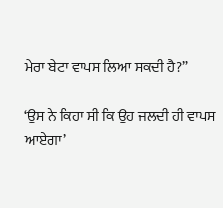ਮੇਰਾ ਬੇਟਾ ਵਾਪਸ ਲਿਆ ਸਕਦੀ ਹੈ?”

‘ਉਸ ਨੇ ਕਿਹਾ ਸੀ ਕਿ ਉਹ ਜਲਦੀ ਹੀ ਵਾਪਸ ਆਏਗਾ’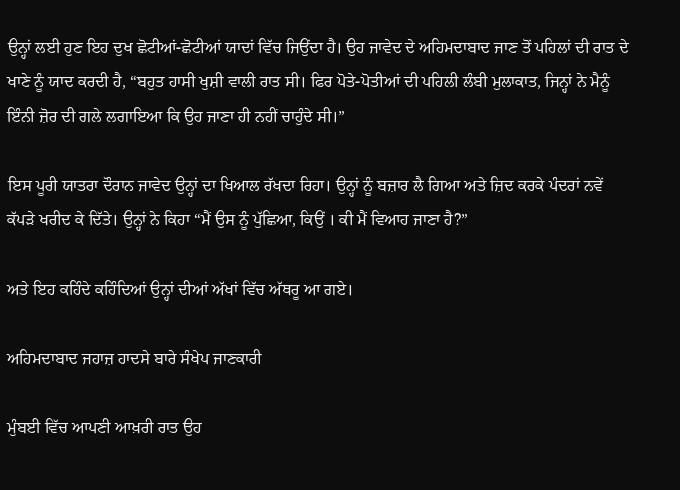ਉਨ੍ਹਾਂ ਲਈ ਹੁਣ ਇਹ ਦੁਖ ਛੋਟੀਆਂ-ਛੋਟੀਆਂ ਯਾਦਾਂ ਵਿੱਚ ਜਿਉਂਦਾ ਹੈ। ਉਹ ਜਾਵੇਦ ਦੇ ਅਹਿਮਦਾਬਾਦ ਜਾਣ ਤੋਂ ਪਹਿਲਾਂ ਦੀ ਰਾਤ ਦੇ ਖਾਣੇ ਨੂੰ ਯਾਦ ਕਰਦੀ ਹੈ, “ਬਹੁਤ ਹਾਸੀ ਖੁਸ਼ੀ ਵਾਲੀ ਰਾਤ ਸੀ। ਫਿਰ ਪੋਤੇ-ਪੋਤੀਆਂ ਦੀ ਪਹਿਲੀ ਲੰਬੀ ਮੁਲਾਕਾਤ, ਜਿਨ੍ਹਾਂ ਨੇ ਮੈਨੂੰ ਇੰਨੀ ਜ਼ੋਰ ਦੀ ਗਲੇ ਲਗਾਇਆ ਕਿ ਉਹ ਜਾਣਾ ਹੀ ਨਹੀਂ ਚਾਹੁੰਦੇ ਸੀ।”

ਇਸ ਪੂਰੀ ਯਾਤਰਾ ਦੌਰਾਨ ਜਾਵੇਦ ਉਨ੍ਹਾਂ ਦਾ ਖਿਆਲ ਰੱਖਦਾ ਰਿਹਾ। ਉਨ੍ਹਾਂ ਨੂੰ ਬਜ਼ਾਰ ਲੈ ਗਿਆ ਅਤੇ ਜ਼ਿਦ ਕਰਕੇ ਪੰਦਰਾਂ ਨਵੇਂ ਕੱਪੜੇ ਖਰੀਦ ਕੇ ਦਿੱਤੇ। ਉਨ੍ਹਾਂ ਨੇ ਕਿਹਾ “ਮੈਂ ਉਸ ਨੂੰ ਪੁੱਛਿਆ, ਕਿਉਂ । ਕੀ ਮੈਂ ਵਿਆਹ ਜਾਣਾ ਹੈ?”

ਅਤੇ ਇਹ ਕਹਿੰਦੇ ਕਹਿੰਦਿਆਂ ਉਨ੍ਹਾਂ ਦੀਆਂ ਅੱਖਾਂ ਵਿੱਚ ਅੱਥਰੂ ਆ ਗਏ।

ਅਹਿਮਦਾਬਾਦ ਜਹਾਜ਼ ਹਾਦਸੇ ਬਾਰੇ ਸੰਖੇਪ ਜਾਣਕਾਰੀ

ਮੁੰਬਈ ਵਿੱਚ ਆਪਣੀ ਆਖ਼ਰੀ ਰਾਤ ਉਹ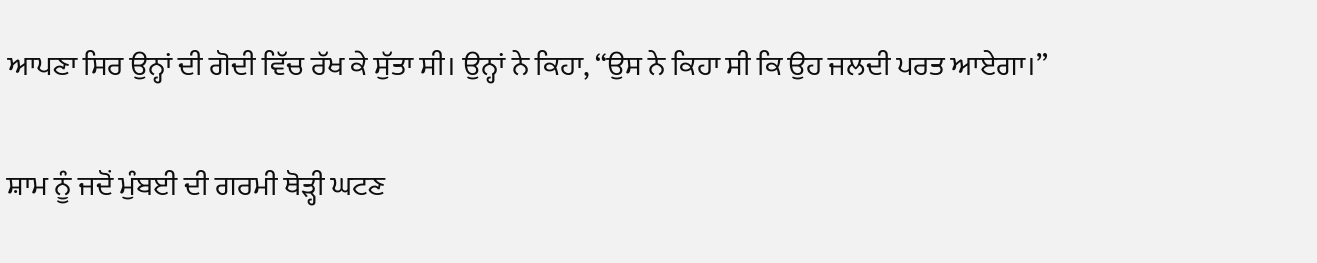ਆਪਣਾ ਸਿਰ ਉਨ੍ਹਾਂ ਦੀ ਗੋਦੀ ਵਿੱਚ ਰੱਖ ਕੇ ਸੁੱਤਾ ਸੀ। ਉਨ੍ਹਾਂ ਨੇ ਕਿਹਾ, “ਉਸ ਨੇ ਕਿਹਾ ਸੀ ਕਿ ਉਹ ਜਲਦੀ ਪਰਤ ਆਏਗਾ।”

ਸ਼ਾਮ ਨੂੰ ਜਦੋਂ ਮੁੰਬਈ ਦੀ ਗਰਮੀ ਥੋੜ੍ਹੀ ਘਟਣ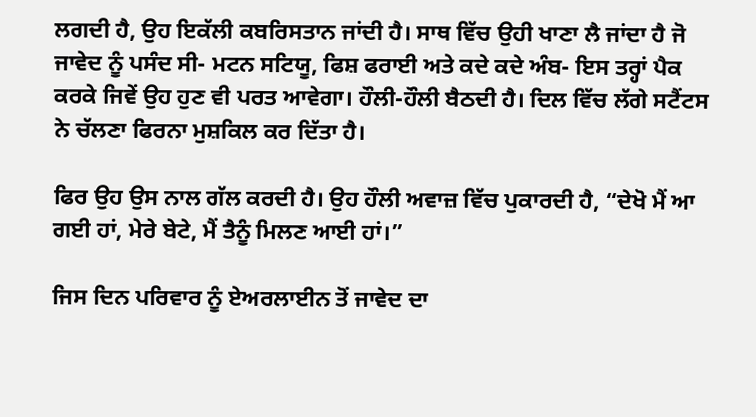ਲਗਦੀ ਹੈ, ਉਹ ਇਕੱਲੀ ਕਬਰਿਸਤਾਨ ਜਾਂਦੀ ਹੈ। ਸਾਥ ਵਿੱਚ ਉਹੀ ਖਾਣਾ ਲੈ ਜਾਂਦਾ ਹੈ ਜੋ ਜਾਵੇਦ ਨੂੰ ਪਸੰਦ ਸੀ- ਮਟਨ ਸਟਿਯੂ, ਫਿਸ਼ ਫਰਾਈ ਅਤੇ ਕਦੇ ਕਦੇ ਅੰਬ- ਇਸ ਤਰ੍ਹਾਂ ਪੈਕ ਕਰਕੇ ਜਿਵੇਂ ਉਹ ਹੁਣ ਵੀ ਪਰਤ ਆਵੇਗਾ। ਹੌਲੀ-ਹੌਲੀ ਬੈਠਦੀ ਹੈ। ਦਿਲ ਵਿੱਚ ਲੱਗੇ ਸਟੈਂਟਸ ਨੇ ਚੱਲਣਾ ਫਿਰਨਾ ਮੁਸ਼ਕਿਲ ਕਰ ਦਿੱਤਾ ਹੈ।

ਫਿਰ ਉਹ ਉਸ ਨਾਲ ਗੱਲ ਕਰਦੀ ਹੈ। ਉਹ ਹੌਲੀ ਅਵਾਜ਼ ਵਿੱਚ ਪੁਕਾਰਦੀ ਹੈ, “ਦੇਖੋ ਮੈਂ ਆ ਗਈ ਹਾਂ, ਮੇਰੇ ਬੇਟੇ, ਮੈਂ ਤੈਨੂੰ ਮਿਲਣ ਆਈ ਹਾਂ।”

ਜਿਸ ਦਿਨ ਪਰਿਵਾਰ ਨੂੰ ਏਅਰਲਾਈਨ ਤੋਂ ਜਾਵੇਦ ਦਾ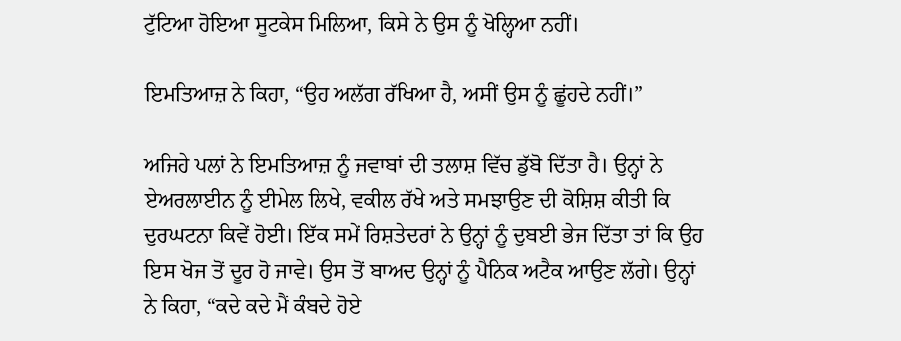ਟੁੱਟਿਆ ਹੋਇਆ ਸੂਟਕੇਸ ਮਿਲਿਆ, ਕਿਸੇ ਨੇ ਉਸ ਨੂੰ ਖੋਲ੍ਹਿਆ ਨਹੀਂ।

ਇਮਤਿਆਜ਼ ਨੇ ਕਿਹਾ, “ਉਹ ਅਲੱਗ ਰੱਖਿਆ ਹੈ, ਅਸੀਂ ਉਸ ਨੂੰ ਛੂਂਹਦੇ ਨਹੀਂ।”

ਅਜਿਹੇ ਪਲਾਂ ਨੇ ਇਮਤਿਆਜ਼ ਨੂੰ ਜਵਾਬਾਂ ਦੀ ਤਲਾਸ਼ ਵਿੱਚ ਡੁੱਬੋ ਦਿੱਤਾ ਹੈ। ਉਨ੍ਹਾਂ ਨੇ ਏਅਰਲਾਈਨ ਨੂੰ ਈਮੇਲ ਲਿਖੇ, ਵਕੀਲ ਰੱਖੇ ਅਤੇ ਸਮਝਾਉਣ ਦੀ ਕੋਸ਼ਿਸ਼ ਕੀਤੀ ਕਿ ਦੁਰਘਟਨਾ ਕਿਵੇਂ ਹੋਈ। ਇੱਕ ਸਮੇਂ ਰਿਸ਼ਤੇਦਰਾਂ ਨੇ ਉਨ੍ਹਾਂ ਨੂੰ ਦੁਬਈ ਭੇਜ ਦਿੱਤਾ ਤਾਂ ਕਿ ਉਹ ਇਸ ਖੋਜ ਤੋਂ ਦੂਰ ਹੋ ਜਾਵੇ। ਉਸ ਤੋਂ ਬਾਅਦ ਉਨ੍ਹਾਂ ਨੂੰ ਪੈਨਿਕ ਅਟੈਕ ਆਉਣ ਲੱਗੇ। ਉਨ੍ਹਾਂ ਨੇ ਕਿਹਾ, “ਕਦੇ ਕਦੇ ਮੈਂ ਕੰਬਦੇ ਹੋਏ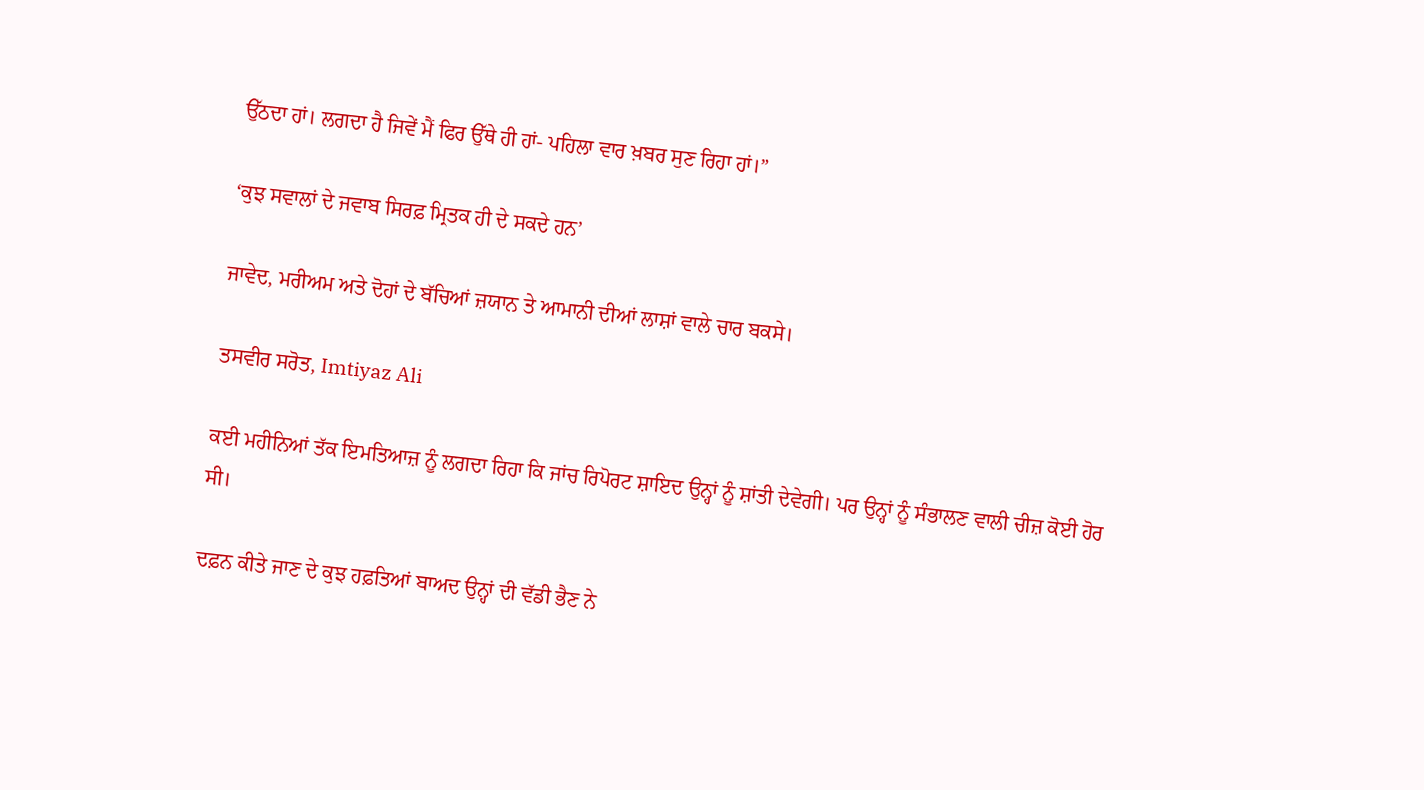ਉੱਠਦਾ ਹਾਂ। ਲਗਦਾ ਹੈ ਜਿਵੇਂ ਮੈਂ ਫਿਰ ਉੱਥੇ ਹੀ ਹਾਂ- ਪਹਿਲਾ ਵਾਰ ਖ਼ਬਰ ਸੁਣ ਰਿਹਾ ਹਾਂ।”

‘ਕੁਝ ਸਵਾਲਾਂ ਦੇ ਜਵਾਬ ਸਿਰਫ਼ ਮ੍ਰਿਤਕ ਹੀ ਦੇ ਸਕਦੇ ਹਨ’

ਜਾਵੇਦ, ਮਰੀਅਮ ਅਤੇ ਦੋਹਾਂ ਦੇ ਬੱਚਿਆਂ ਜ਼ਯਾਨ ਤੇ ਆਮਾਨੀ ਦੀਆਂ ਲਾਸ਼ਾਂ ਵਾਲੇ ਚਾਰ ਬਕਸੇ।

ਤਸਵੀਰ ਸਰੋਤ, Imtiyaz Ali

ਕਈ ਮਹੀਨਿਆਂ ਤੱਕ ਇਮਤਿਆਜ਼ ਨੂੰ ਲਗਦਾ ਰਿਹਾ ਕਿ ਜਾਂਚ ਰਿਪੋਰਟ ਸ਼ਾਇਦ ਉਨ੍ਹਾਂ ਨੂੰ ਸ਼ਾਂਤੀ ਦੇਵੇਗੀ। ਪਰ ਉਨ੍ਹਾਂ ਨੂੰ ਸੰਭਾਲਣ ਵਾਲੀ ਚੀਜ਼ ਕੋਈ ਹੋਰ ਸੀ।

ਦਫ਼ਨ ਕੀਤੇ ਜਾਣ ਦੇ ਕੁਝ ਹਫ਼ਤਿਆਂ ਬਾਅਦ ਉਨ੍ਹਾਂ ਦੀ ਵੱਡੀ ਭੈਣ ਨੇ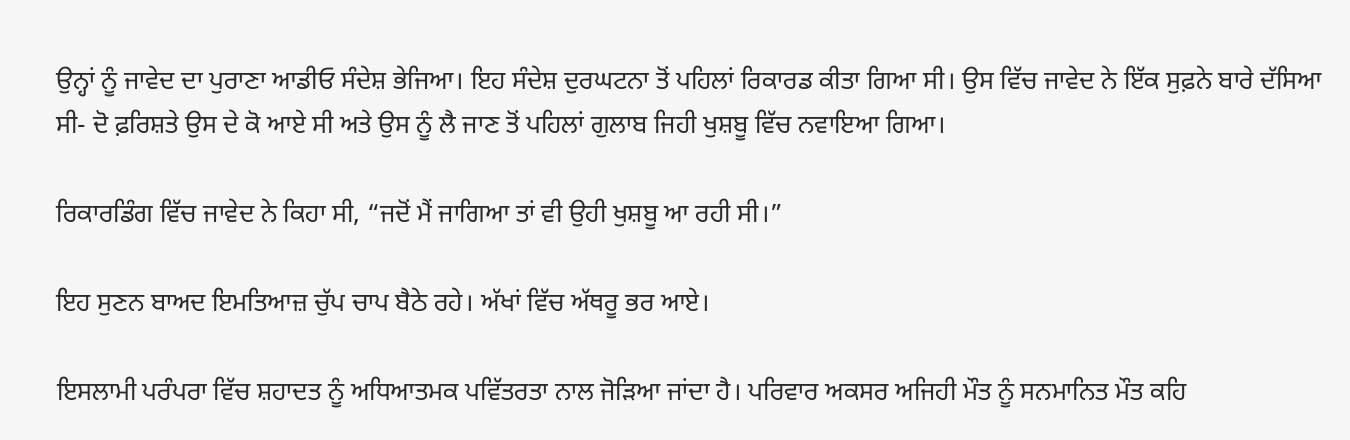ਉਨ੍ਹਾਂ ਨੂੰ ਜਾਵੇਦ ਦਾ ਪੁਰਾਣਾ ਆਡੀਓ ਸੰਦੇਸ਼ ਭੇਜਿਆ। ਇਹ ਸੰਦੇਸ਼ ਦੁਰਘਟਨਾ ਤੋਂ ਪਹਿਲਾਂ ਰਿਕਾਰਡ ਕੀਤਾ ਗਿਆ ਸੀ। ਉਸ ਵਿੱਚ ਜਾਵੇਦ ਨੇ ਇੱਕ ਸੁਫ਼ਨੇ ਬਾਰੇ ਦੱਸਿਆ ਸੀ- ਦੋ ਫ਼ਰਿਸ਼ਤੇ ਉਸ ਦੇ ਕੋ ਆਏ ਸੀ ਅਤੇ ਉਸ ਨੂੰ ਲੈ ਜਾਣ ਤੋਂ ਪਹਿਲਾਂ ਗੁਲਾਬ ਜਿਹੀ ਖੁਸ਼ਬੂ ਵਿੱਚ ਨਵਾਇਆ ਗਿਆ।

ਰਿਕਾਰਡਿੰਗ ਵਿੱਚ ਜਾਵੇਦ ਨੇ ਕਿਹਾ ਸੀ, “ਜਦੋਂ ਮੈਂ ਜਾਗਿਆ ਤਾਂ ਵੀ ਉਹੀ ਖੁਸ਼ਬੂ ਆ ਰਹੀ ਸੀ।”

ਇਹ ਸੁਣਨ ਬਾਅਦ ਇਮਤਿਆਜ਼ ਚੁੱਪ ਚਾਪ ਬੈਠੇ ਰਹੇ। ਅੱਖਾਂ ਵਿੱਚ ਅੱਥਰੂ ਭਰ ਆਏ।

ਇਸਲਾਮੀ ਪਰੰਪਰਾ ਵਿੱਚ ਸ਼ਹਾਦਤ ਨੂੰ ਅਧਿਆਤਮਕ ਪਵਿੱਤਰਤਾ ਨਾਲ ਜੋੜਿਆ ਜਾਂਦਾ ਹੈ। ਪਰਿਵਾਰ ਅਕਸਰ ਅਜਿਹੀ ਮੌਤ ਨੂੰ ਸਨਮਾਨਿਤ ਮੌਤ ਕਹਿ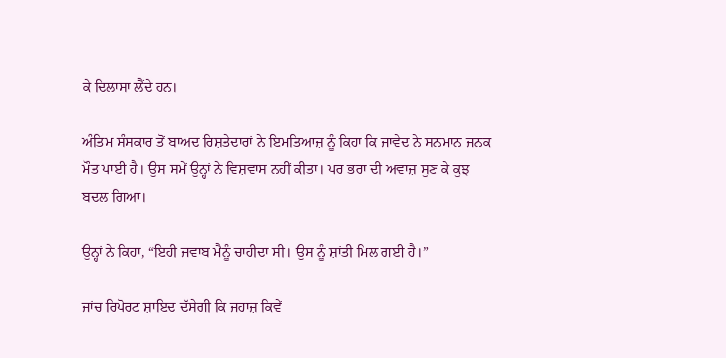ਕੇ ਦਿਲਾਸਾ ਲੈਂਦੇ ਹਨ।

ਅੰਤਿਮ ਸੰਸਕਾਰ ਤੋਂ ਬਾਅਦ ਰਿਸ਼ਤੇਦਾਰਾਂ ਨੇ ਇਮਤਿਆਜ਼ ਨੂੰ ਕਿਹਾ ਕਿ ਜਾਵੇਦ ਨੇ ਸਨਮਾਨ ਜਨਕ ਮੌਤ ਪਾਈ ਹੈ। ਉਸ ਸਮੇਂ ਉਨ੍ਹਾਂ ਨੇ ਵਿਸ਼ਵਾਸ ਨਹੀਂ ਕੀਤਾ। ਪਰ ਭਰਾ ਦੀ ਅਵਾਜ਼ ਸੁਣ ਕੇ ਕੁਝ ਬਦਲ ਗਿਆ।

ਉਨ੍ਹਾਂ ਨੇ ਕਿਹਾ, “ਇਹੀ ਜਵਾਬ ਮੈਨੂੰ ਚਾਹੀਦਾ ਸੀ। ਉਸ ਨੂੰ ਸ਼ਾਂਤੀ ਮਿਲ ਗਈ ਹੈ।”

ਜਾਂਚ ਰਿਪੋਰਟ ਸ਼ਾਇਦ ਦੱਸੇਗੀ ਕਿ ਜਹਾਜ਼ ਕਿਵੇਂ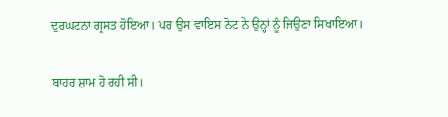ਦੁਰਘਟਨਾ ਗ੍ਰਸਤ ਹੋਇਆ। ਪਰ ਉਸ ਵਾਇਸ ਨੋਟ ਨੇ ਉਨ੍ਹਾਂ ਨੂੰ ਜਿਉਣਾ ਸਿਖਾਇਆ।

ਬਾਹਰ ਸ਼ਾਮ ਹੋ ਰਹੀ ਸੀ।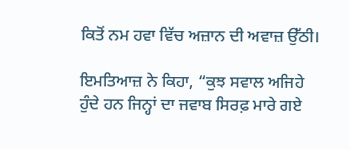ਕਿਤੋਂ ਨਮ ਹਵਾ ਵਿੱਚ ਅਜ਼ਾਨ ਦੀ ਅਵਾਜ਼ ਉੱਠੀ।

ਇਮਤਿਆਜ਼ ਨੇ ਕਿਹਾ, “ਕੁਝ ਸਵਾਲ ਅਜਿਹੇ ਹੁੰਦੇ ਹਨ ਜਿਨ੍ਹਾਂ ਦਾ ਜਵਾਬ ਸਿਰਫ਼ ਮਾਰੇ ਗਏ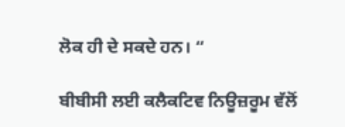ਲੋਕ ਹੀ ਦੇ ਸਕਦੇ ਹਨ। “

ਬੀਬੀਸੀ ਲਈ ਕਲੈਕਟਿਵ ਨਿਊਜ਼ਰੂਮ ਵੱਲੋਂ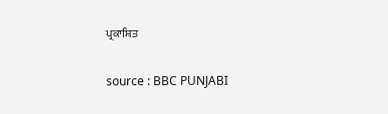ਪ੍ਰਕਾਸ਼ਿਤ

source : BBC PUNJABI